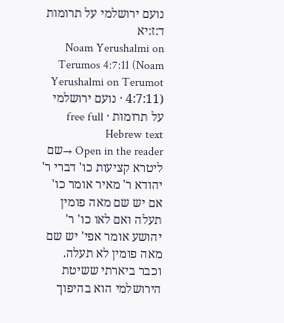נועם ירושלמי על תרומות ד:ז:יא
Noam Yerushalmi on Terumos 4:7:11 (Noam Yerushalmi on Terumot 4:7:11) · נועם ירושלמי על תרומות · free full Hebrew text
Open in the reader →שם ליטרא קציעות כו' דברי ר' יהודא ר' מאיר אומר כו' אם יש שם מאה פומין תעלה ואם לאו כו' ר' יהושע אומר אפי' יש שם מאה פומין לא תעלה. וכבר ביארתי ששיטת הירושלמי הוא בהיפוך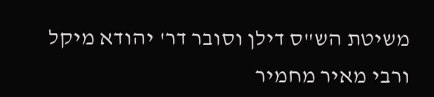משיטת הש"ס דילן וסובר דר' יהודא מיקל ורבי מאיר מחמיר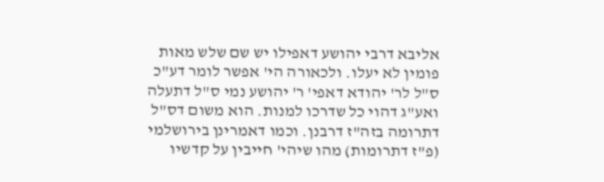אליבא דרבי יהושע דאפילו יש שם שלש מאות פומין לא יעלו. ולכאורה הי' אפשר לומר דע"כ ס"ל לר' יהודא דאפי' ר' יהושע נמי ס"ל דתעלה ואע"ג דהוי כל שדרכו למנות. הוא משום דס"ל דתרומה בזה"ז דרבנן. וכמו דאמרינן בירושלמי (פ"ז דתרומות) מהו שיהי' חייבין על קדשיו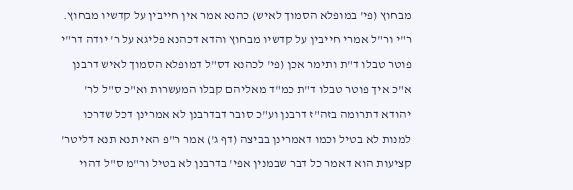מבחוץ (פי' במופלא הסמוך לאיש) כהנא אמר אין חייבין על קדשיו מבחוץ. ר"י ור"ל אמרי חייבין על קדשיו מבחוץ והדא דכהנא פליגא על ר' יודה דר"י פוטר טבלו ד"ת ותימר אכן (פי' לכהנא דס"ל דמופלא הסמוך לאיש דרבנן א"כ איך פוטר טבלו ד"ת כמ"ד מאליהם קבלו המעשרות וא"כ ס"ל לר' יהודא דתרומה בזה"ז דרבנן וע"כ סובר דבדרבנן לא אמרינן דכל שדרכו למנות לא בטיל וכמו דאמרינן בביצה (דף ג') אמר ר"פ האי תנא תנא דליטר' קציעות הוא דאמר כל דבר שבמנין אפי' בדרבנן לא בטיל ור"מ ס"ל דהוי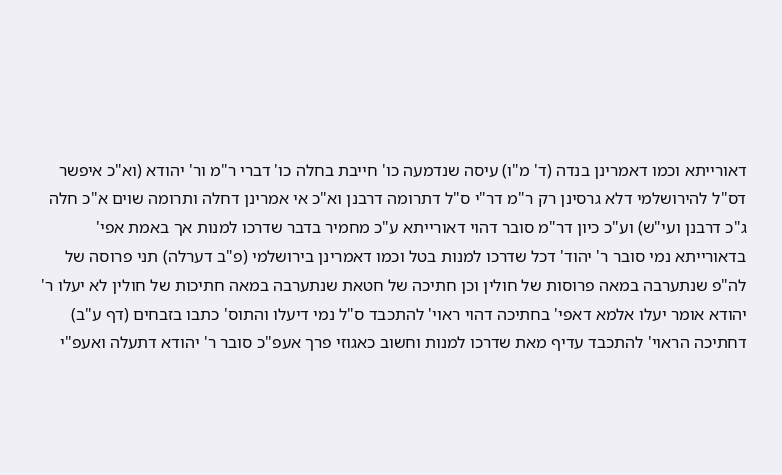דאורייתא וכמו דאמרינן בנדה (ד' מ"ו) עיסה שנדמעה כו' חייבת בחלה כו' דברי ר"מ ור' יהודא (וא"כ איפשר דס"ל להירושלמי דלא גרסינן רק ר"מ דר"י ס"ל דתרומה דרבנן וא"כ אי אמרינן דחלה ותרומה שוים א"כ חלה ג"כ דרבנן ועי"ש) וע"כ כיון דר"מ סובר דהוי דאורייתא ע"כ מחמיר בדבר שדרכו למנות אך באמת אפי' בדאורייתא נמי סובר ר' יהוד' דכל שדרכו למנות בטל וכמו דאמרינן בירושלמי (פ"ב דערלה) תני פרוסה של לה"פ שנתערבה במאה פרוסות של חולין וכן חתיכה של חטאת שנתערבה במאה חתיכות של חולין לא יעלו ר' יהודא אומר יעלו אלמא דאפי' בחתיכה דהוי ראוי' להתכבד ס"ל נמי דיעלו והתוס' כתבו בזבחים (דף ע"ב) דחתיכה הראוי' להתכבד עדיף מאת שדרכו למנות וחשוב כאגוזי פרך אעפ"כ סובר ר' יהודא דתעלה ואעפ"י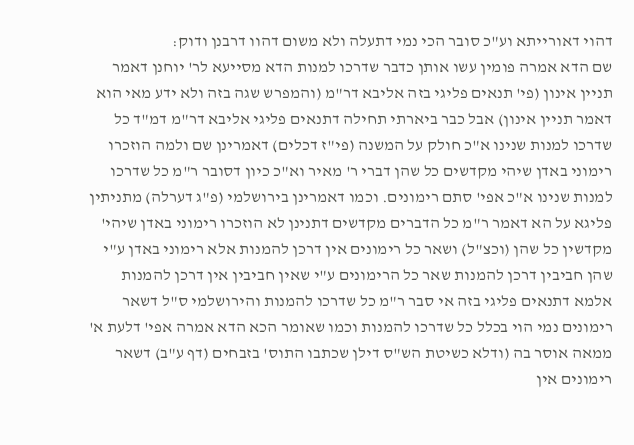דהוי דאורייתא וע"כ סובר הכי נמי דתעלה ולא משום דהוו דרבנן ודוק:
שם הדא אמרה פומין עשו אותן כדבר שדרכו למנות הדא מסייעא לר' יוחנן דאמר תניין אינון (פי' תנאים פליגי בזה אליבא דר"מ (והמפרש שגה בזה ולא ידע מאי הוא דאמר תניין אינון) אבל כבר ביארתי תחילה דתנאים פליגי אליבא דר"מ דמ"ד כל שדרכו למנות שנינו א"כ חולק על המשנה (פי"ז דכלים) דאמרינן שם ולמה הוזכרו רימוני באדן שיהי מקדשים כל שהן דברי ר' מאיר וא"כ כיון דסובר ר"מ כל שדרכו למנות שנינו א"כ אפי' סתם רימונים. וכמו דאמרינן בירושלמי (פ"ג דערלה) מתניתין פליגא על הא דאמר ר"מ כל הדברים מקדשים דתנינן לא הוזכרו רימוני באדן שיהי' מקדשין כל שהן (וכצ"ל) ושאר כל רימונים אין דרכן להמנות אלא רימוני באדן ע"י שהן חביבין דרכן להמנות שאר כל הרימונים ע"י שאין חביבין אין דרכן להמנות אלמא דתנאים פליגי בזה אי סבר ר"מ כל שדרכו להמנות והירושלמי ס"ל דשאר רימונים נמי הוי בכלל כל שדרכו להמנות וכמו שאומר הכא הדא אמרה אפי' דלעת א' ממאה אוסר בה (ודלא כשיטת הש"ס דילן שכתבו התוס' בזבחים (דף ע"ב) דשאר רימונים אין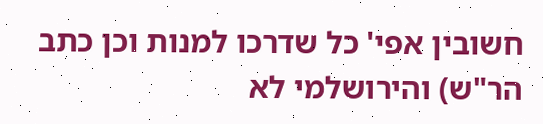חשובין אפי' כל שדרכו למנות וכן כתב הר"ש) והירושלמי לא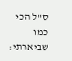ס"ל הכי כמו שביארתי: